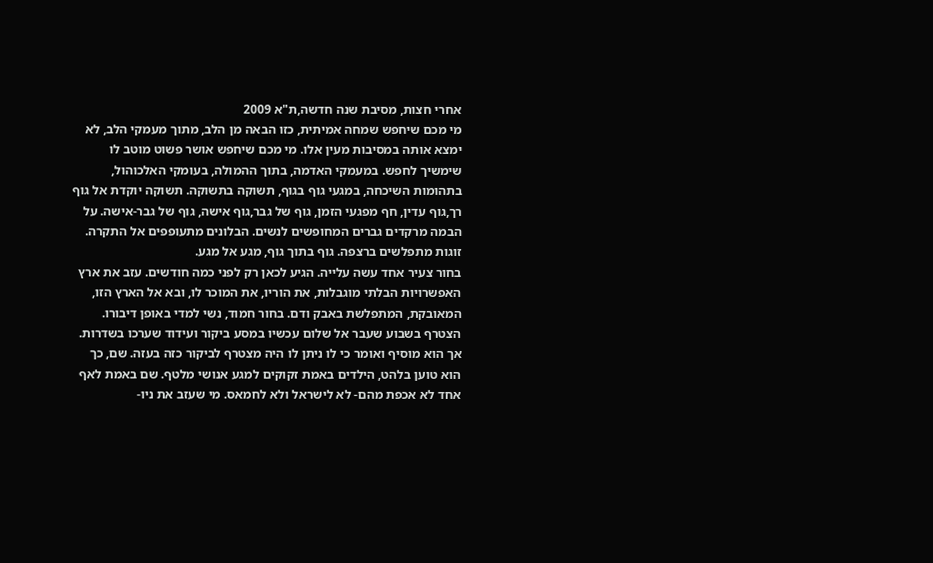אחרי חצות, מסיבת שנה חדשה,ת"א 2009
מי מכם שיחפש שמחה אמיתית, כזו הבאה מן הלב, מתוך מעמקי הלב, לא ימצא אותה במסיבות מעין אלו. מי מכם שיחפש אושר פשוט מוטב לו שימשיך לחפש. במעמקי האדמה, בתוך ההמולה, בעומקי האלכוהול, בתהומות השיכחה, במגעי גוף בגוף, תשוקה בתשוקה. תשוקה יוקדת אל גוף רך,גוף עדין, חף מפגעי הזמן, גוף של גבר,גוף אישה, גוף של גבר-אישה. על הבמה מרקדים גברים המחופשים לנשים. הבלונים מתעופפים אל התקרה. זוגות מתפלשים ברצפה. גוף בתוך גוף, מגע אל מגע.
בחור צעיר אחד עשה עלייה. הגיע לכאן רק לפני כמה חודשים. עזב את ארץ האפשרויות הבלתי מוגבלות, את הוריו, את המוכר לו, ובא אל הארץ הזו, המאובקת, המתפלשת באבק ודם. בחור חמוד, נשי למדי באופן דיבורו. הצטרף בשבוע שעבר אל שלום עכשיו במסע ביקור ועידוד שערכו בשדרות. אך הוא מוסיף ואומר כי לו ניתן לו היה מצטרף לביקור כזה בעזה. שם, כך הוא טוען בלהט, הילדים באמת זקוקים למגע אנושי מלטף. שם באמת לאף אחד לא אכפת מהם- לא לישראל ולא לחמאס. מי שעזב את ניו-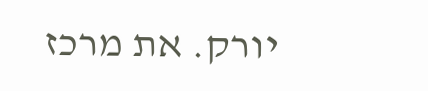יורק. את מרכז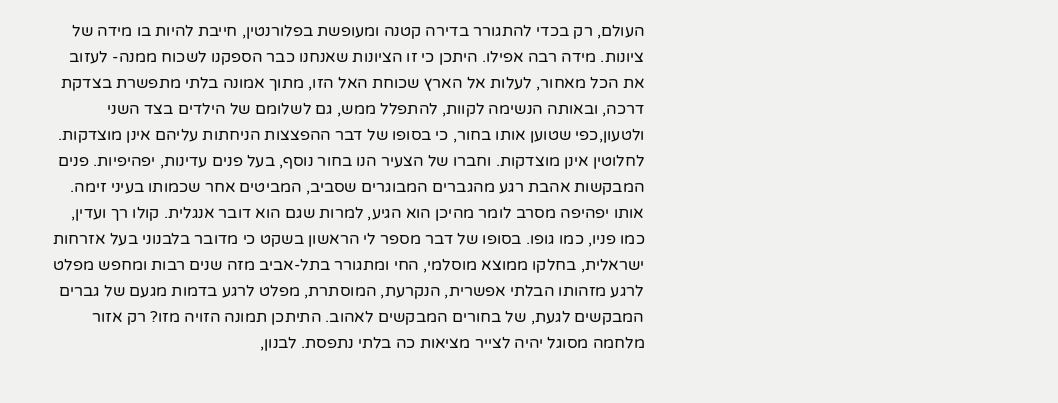העולם, רק בכדי להתגורר בדירה קטנה ומעופשת בפלורנטין, חייבת להיות בו מידה של ציונות. מידה רבה אפילו. היתכן כי זו הציונות שאנחנו כבר הספקנו לשכוח ממנה- לעזוב את הכל מאחור, לעלות אל הארץ שכוחת האל הזו, מתוך אמונה בלתי מתפשרת בצדקת דרכה, ובאותה הנשימה לקוות, להתפלל ממש, גם לשלומם של הילדים בצד השני ולטעון,כפי שטוען אותו בחור, כי בסופו של דבר ההפצצות הניחתות עליהם אינן מוצדקות. לחלוטין אינן מוצדקות. וחברו של הצעיר הנו בחור נוסף, בעל פנים עדינות, יפהיפיות. פנים המבקשות אהבת רגע מהגברים המבוגרים שסביב, המביטים אחר שכמותו בעיני זימה. אותו יפהיפה מסרב לומר מהיכן הוא הגיע, למרות שגם הוא דובר אנגלית. קולו רך ועדין, כמו פניו, כמו גופו. בסופו של דבר מספר לי הראשון בשקט כי מדובר בלבנוני בעל אזרחות ישראלית, בחלקו ממוצא מוסלמי, החי ומתגורר בתל-אביב מזה שנים רבות ומחפש מפלט לרגע מזהותו הבלתי אפשרית, הנקרעת, המוסתרת, מפלט לרגע בדמות מגעם של גברים המבקשים לגעת, של בחורים המבקשים לאהוב. התיתכן תמונה הזויה מזו? רק אזור מלחמה מסוגל יהיה לצייר מציאות כה בלתי נתפסת. לבנון,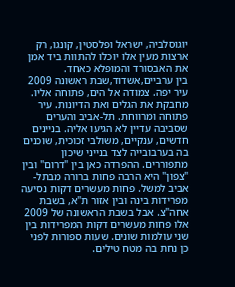יוגוסלביה, ישראל ופלסטין, קונגו, רק ארצות מעין אלו יוכלו להתוות ביד אמן את האבסורד והמופלא כאחד.
בין ערביים,אשדוד,שבת ראשונה 2009
עיר יפה. צמודה אל הים, פתוחה אליו. מחבקת את הגלים ואת הדיונות. עיר פתוחה ומרווחת. תל-אביב והערים שסביבה עדיין לא הגיעו אליה. בניינים חדשים, ענקיים, משולבי זכוכית, שוכנים בה בערבובייה לצד בנייני שיכון מתפוררים. ההפרדה כאן בין "דרום" ובין "צפון" היא הרבה פחות ברורה מבתל-אביב למשל. פחות מעשרים דקות נסיעה מפרידות בינה ובין אזור ת"א, בשבת אחה"צ. אבל בשבת הראשונה של 2009 אלו פחות מעשרים דקות המפרידות בין שני עולמות שונים. שעות ספורות לפני כן נחת בה מטח טילים.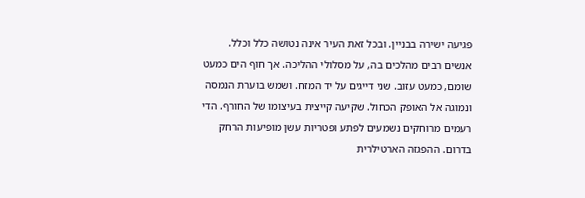פגיעה ישירה בבניין. ובכל זאת העיר אינה נטושה כלל וכלל. אנשים רבים מהלכים בה, על מסלולי ההליכה. אך חוף הים כמעט שומם, כמעט עזוב. שני דייגים על יד המזח. ושמש בוערת הנמסה ונמוגה אל האופק הכחול. שקיעה קייצית בעיצומו של החורף. הדי רעמים מרוחקים נשמעים לפתע ופטריות עשן מופיעות הרחק בדרום. ההפגזה הארטילרית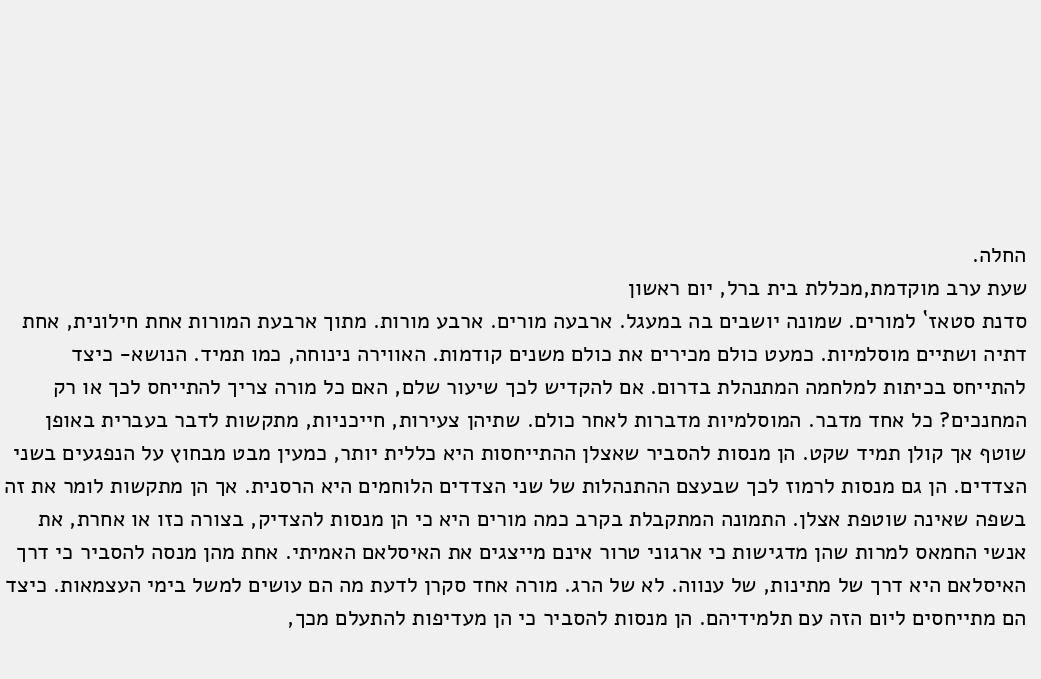החלה.
שעת ערב מוקדמת,מכללת בית ברל, יום ראשון
סדנת סטאז` למורים. שמונה יושבים בה במעגל. ארבעה מורים. ארבע מורות. מתוך ארבעת המורות אחת חילונית, אחת דתיה ושתיים מוסלמיות. כמעט כולם מכירים את כולם משנים קודמות. האווירה נינוחה, כמו תמיד. הנושא- כיצד להתייחס בכיתות למלחמה המתנהלת בדרום. אם להקדיש לכך שיעור שלם, האם כל מורה צריך להתייחס לכך או רק המחנכים? כל אחד מדבר. המוסלמיות מדברות לאחר כולם. שתיהן צעירות, חייכניות, מתקשות לדבר בעברית באופן שוטף אך קולן תמיד שקט. הן מנסות להסביר שאצלן ההתייחסות היא כללית יותר, כמעין מבט מבחוץ על הנפגעים בשני הצדדים. הן גם מנסות לרמוז לכך שבעצם ההתנהלות של שני הצדדים הלוחמים היא הרסנית. אך הן מתקשות לומר את זה בשפה שאינה שוטפת אצלן. התמונה המתקבלת בקרב כמה מורים היא כי הן מנסות להצדיק, בצורה כזו או אחרת, את אנשי החמאס למרות שהן מדגישות כי ארגוני טרור אינם מייצגים את האיסלאם האמיתי. אחת מהן מנסה להסביר כי דרך האיסלאם היא דרך של מתינות, של ענווה. לא של הרג. מורה אחד סקרן לדעת מה הם עושים למשל בימי העצמאות. כיצד הם מתייחסים ליום הזה עם תלמידיהם. הן מנסות להסביר כי הן מעדיפות להתעלם מכך,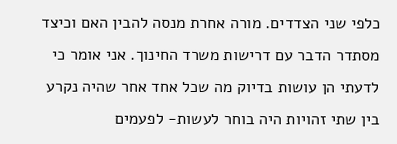כלפי שני הצדדים. מורה אחרת מנסה להבין האם וכיצד מסתדר הדבר עם דרישות משרד החינוך. אני אומר כי לדעתי הן עושות בדיוק מה שכל אחד אחר שהיה נקרע בין שתי זהויות היה בוחר לעשות- לפעמים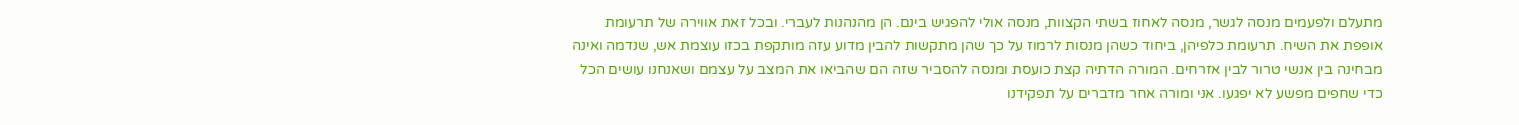מתעלם ולפעמים מנסה לגשר, מנסה לאחוז בשתי הקצוות, מנסה אולי להפגיש בינם. הן מהנהנות לעברי. ובכל זאת אווירה של תרעומת אופפת את השיח. תרעומת כלפיהן, ביחוד כשהן מנסות לרמוז על כך שהן מתקשות להבין מדוע עזה מותקפת בכזו עוצמת אש, שנדמה ואינה מבחינה בין אנשי טרור לבין אזרחים. המורה הדתיה קצת כועסת ומנסה להסביר שזה הם שהביאו את המצב על עצמם ושאנחנו עושים הכל כדי שחפים מפשע לא יפגעו. אני ומורה אחר מדברים על תפקידנו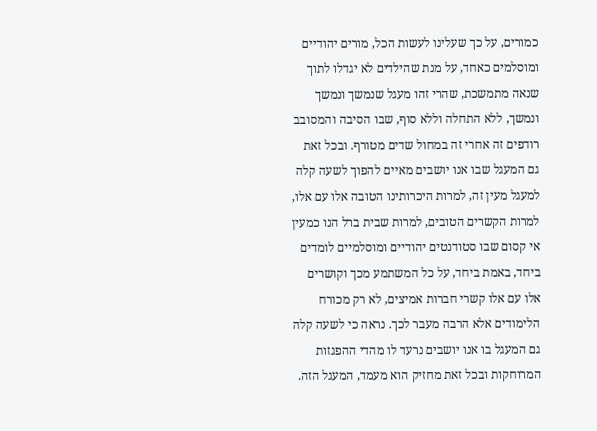כמורים, על כך שעלינו לעשות הכל, מורים יהודיים ומוסלמים כאחד, על מנת שהילדים לא יגדלו לתוך שנאה מתמשכת, שהרי זהו מעגל שנמשך ונמשך ונמשך, ללא התחלה וללא סוף, שבו הסיבה והמסובב רודפים זה אחרי זה במחול שדים מטורף. ובכל זאת גם המעגל שבו אנו יושבים מאיים להפוך לשעה קלה למעגל מעין זה, למרות היכרותינו הטובה אלו עם אלו, למרות הקשרים הטובים, למרות שבית ברל הנו כמעין אי קסום שבו סטודנטים יהודיים ומוסלמיים לומדים ביחד, באמת ביחד, על כל המשתמע מכך וקושרים אלו עם אלו קשרי חברות אמיצים, לא רק מכורח הלימודים אלא הרבה מעבר לכך. נראה כי לשעה קלה גם המעגל בו אנו יושבים נרעד לו מהדי ההפגזות המרוחקות ובכל זאת מחזיק הוא מעמד, המעגל הזה.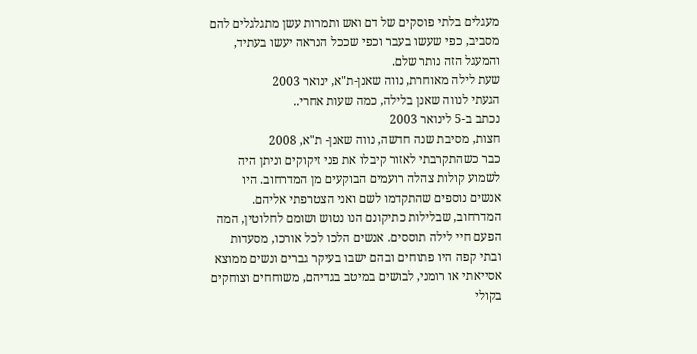מעגלים בלתי פוסקים של דם ואש ותמרות עשן מתגלגלים להם מסביב, כפי שעשו בעבר וכפי שככל הנראה יעשו בעתיד, והמעגל הזה נותר שלם.
שעת לילה מאוחרת, נווה שאנן-ת"א, ינואר 2003
הגעתי לנווה שאנן בלילה, כמה שעות אחרי..
נכתב ב-5 לינואר 2003
חצות, מסיבת שנה חדשה, נווה שאנן- ת"א, 2008
כבר כשהתקרבתי לאזור קיבלו את פני זיקוקים וניתן היה לשמוע קולות צהלה רועמים הבוקעים מן המדרחוב. היו אנשים נוספים שהתקדמו לשם ואני הצטרפתי אליהם. המדרחוב, שבלילות כתיקונם הנו נטוש ושומם לחלוטין, המה הפעם חיי לילה תוססים. אנשים הלכו לכל אורכו, מסעדות ובתי קפה היו פתוחים ובהם ישבו בעיקר גברים ונשים ממוצא אסייאתי או רומני, לבושים במיטב בגדיהם, משוחחים וצוחקים בקולי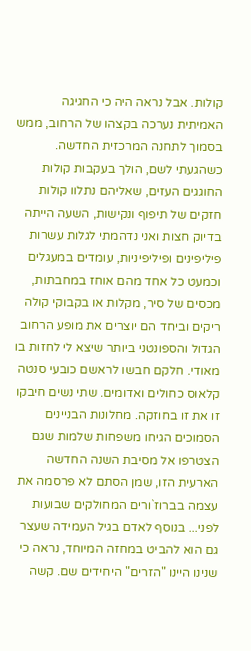קולות. אבל נראה היה כי החגיגה האמיתית נערכה בקצהו של הרחוב, ממש בסמוך לתחנה המרכזית החדשה. כשהגעתי לשם, הולך בעקבות קולות החוגגים העזים, שאליהם נתלוו קולות חזקים של תיפוף ונקישות, השעה הייתה בדיוק חצות ואני נדהמתי לגלות עשרות פיליפינים ופיליפיניות, עומדים במעגלים וכמעט כל אחד מהם אוחז במחבתות, מכסים של סיר, מקלות או בקבוקי קולה ריקים וביחד הם יוצרים את מופע הרחוב הגדול והספונטני ביותר שיצא לי לחזות בו מאודי. חלקם חבשו לראשם כובעי סנטה קלאוס כחולים ואדומים. שתי נשים חיבקו זו את זו בחוזקה. מחלונות הבניינים הסמוכים הגיחו משפחות שלמות שגם הצטרפו אל מסיבת השנה החדשה הארעית הזו, שמן הסתם לא פרסמה את עצמה בברוז`ורים המחולקים שבועות לפני... בנוסף לאדם בגיל העמידה שעצר גם הוא להביט במחזה המיוחד, נראה כי שנינו היינו "הזרים" היחידים שם. קשה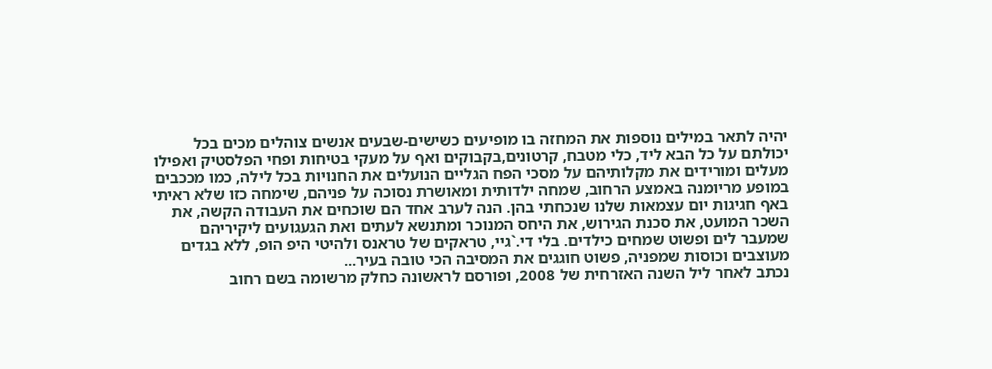יהיה לתאר במילים נוספות את המחזה בו מופיעים כשישים-שבעים אנשים צוהלים מכים בכל יכולתם על כל הבא ליד, כלי מטבח, קרטונים,בקבוקים ואף על מעקי בטיחות ופחי הפלסטיק ואפילו מעלים ומורידים את מקלותיהם על מסכי הפח הגליים הנועלים את החנויות בכל לילה, כמו מככבים במופע מריומנה באמצע הרחוב, שמחה ילדותית ומאושרת נסוכה על פניהם, שימחה כזו שלא ראיתי באף חגיגות יום עצמאות שלנו שנכחתי בהן. הנה לערב אחד הם שוכחים את העבודה הקשה, את השכר המועט, את סכנת הגירוש, את היחס המנוכר ומתנשא לעתים ואת הגעגועים ליקיריהם שמעבר לים ופשוט שמחים כילדים. בלי די.`גיי, טראקים של טראנס ולהיטי היפ הופ, ללא בגדים מעוצבים וכוסות שמפניה, פשוט חוגגים את המסיבה הכי טובה בעיר...
נכתב לאחר ליל השנה האזרחית של 2008, ופורסם לראשונה כחלק מרשומה בשם רחוב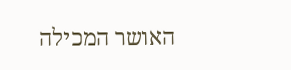האושר המכילה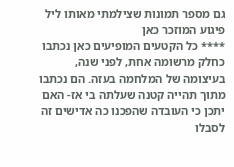גם מספר תמונות שצילמתי מאותו ליל פיגוע המוזכר כאן
**** כל הקטעים המופיעים כאן נכתבו כחלק מרשומה אחת, לפני שנה, בעיצומה של המלחמה בעזה. הם נכתבו מתוך תהייה קטנה שעלתה בי אז- האם יתכן כי העובדה שהפכנו כה אדישים זה לסבלו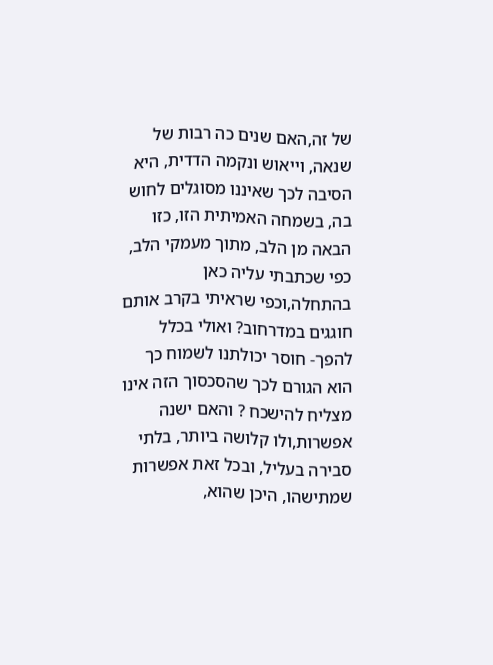של זה,האם שנים כה רבות של שנאה, וייאוש ונקמה הדדית, היא הסיבה לכך שאיננו מסוגלים לחוש בה, בשמחה האמיתית הזו, כזו הבאה מן הלב, מתוך מעמקי הלב, כפי שכתבתי עליה כאן בהתחלה,וכפי שראיתי בקרב אותם חוגגים במדרחוב? ואולי בכלל להפך- חוסר יכולתנו לשמוח כך הוא הגורם לכך שהסכסוך הזה אינו מצליח להישכח ? והאם ישנה אפשרות,ולו קלושה ביותר, בלתי סבירה בעליל, ובכל זאת אפשרות שמתישהו, היכן שהוא,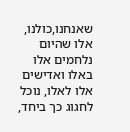שאנחנו,כולנו, אלו שהיום נלחמים אלו באלו ואדישים אלו לאלו, נוכל לחגוג כך ביחד,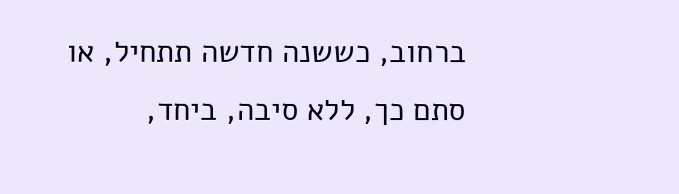ברחוב, כששנה חדשה תתחיל, או סתם כך, ללא סיבה, ביחד,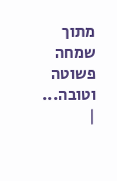מתוך שמחה פשוטה וטובה...
|